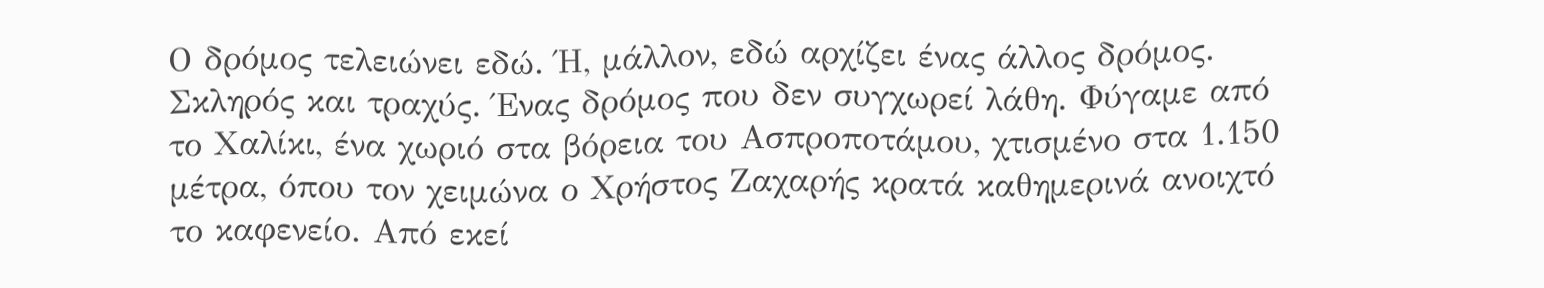Ο δρόμος τελειώνει εδώ. Ή, μάλλον, εδώ αρχίζει ένας άλλος δρόμος. Σκληρός και τραχύς. Ένας δρόμος που δεν συγχωρεί λάθη. Φύγαμε από το Χαλίκι, ένα χωριό στα βόρεια του Ασπροποτάμου, χτισμένο στα 1.150 μέτρα, όπου τον χειμώνα ο Χρήστος Ζαχαρής κρατά καθημερινά ανοιχτό το καφενείο. Από εκεί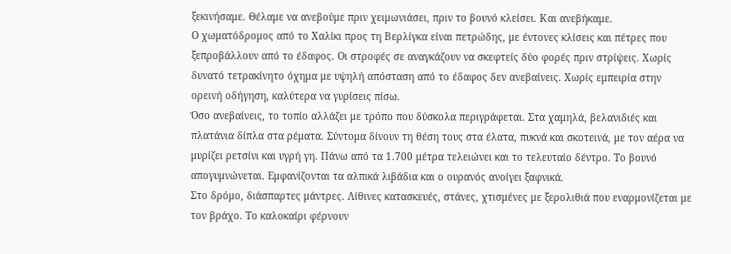ξεκινήσαμε. Θέλαμε να ανεβούμε πριν χειμωνιάσει, πριν το βουνό κλείσει. Και ανεβήκαμε.
Ο χωματόδρομος από το Χαλίκι προς τη Βερλίγκα είναι πετρώδης, με έντονες κλίσεις και πέτρες που ξεπροβάλλουν από το έδαφος. Οι στροφές σε αναγκάζουν να σκεφτείς δύο φορές πριν στρίψεις. Χωρίς δυνατό τετρακίνητο όχημα με υψηλή απόσταση από το έδαφος δεν ανεβαίνεις. Χωρίς εμπειρία στην ορεινή οδήγηση, καλύτερα να γυρίσεις πίσω.
Όσο ανεβαίνεις, το τοπίο αλλάζει με τρόπο που δύσκολα περιγράφεται. Στα χαμηλά, βελανιδιές και πλατάνια δίπλα στα ρέματα. Σύντομα δίνουν τη θέση τους στα έλατα, πυκνά και σκοτεινά, με τον αέρα να μυρίζει ρετσίνι και υγρή γη. Πάνω από τα 1.700 μέτρα τελειώνει και το τελευταίο δέντρο. Το βουνό απογυμνώνεται. Εμφανίζονται τα αλπικά λιβάδια και ο ουρανός ανοίγει ξαφνικά.
Στο δρόμο, διάσπαρτες μάντρες. Λίθινες κατασκευές, στάνες, χτισμένες με ξερολιθιά που εναρμονίζεται με τον βράχο. Το καλοκαίρι φέρνουν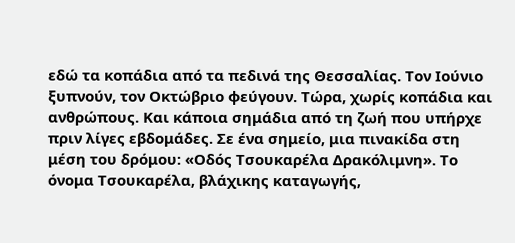εδώ τα κοπάδια από τα πεδινά της Θεσσαλίας. Τον Ιούνιο ξυπνούν, τον Οκτώβριο φεύγουν. Τώρα, χωρίς κοπάδια και ανθρώπους. Και κάποια σημάδια από τη ζωή που υπήρχε πριν λίγες εβδομάδες. Σε ένα σημείο, μια πινακίδα στη μέση του δρόμου: «Οδός Τσουκαρέλα Δρακόλιμνη». Το όνομα Τσουκαρέλα, βλάχικης καταγωγής,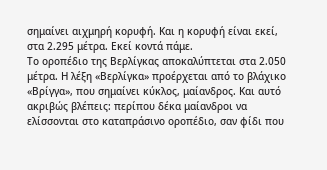σημαίνει αιχμηρή κορυφή. Και η κορυφή είναι εκεί, στα 2.295 μέτρα. Εκεί κοντά πάμε.
Το οροπέδιο της Βερλίγκας αποκαλύπτεται στα 2.050 μέτρα. Η λέξη «Βερλίγκα» προέρχεται από το βλάχικο «Βρίγγα», που σημαίνει κύκλος, μαίανδρος. Και αυτό ακριβώς βλέπεις: περίπου δέκα μαίανδροι να ελίσσονται στο καταπράσινο οροπέδιο, σαν φίδι που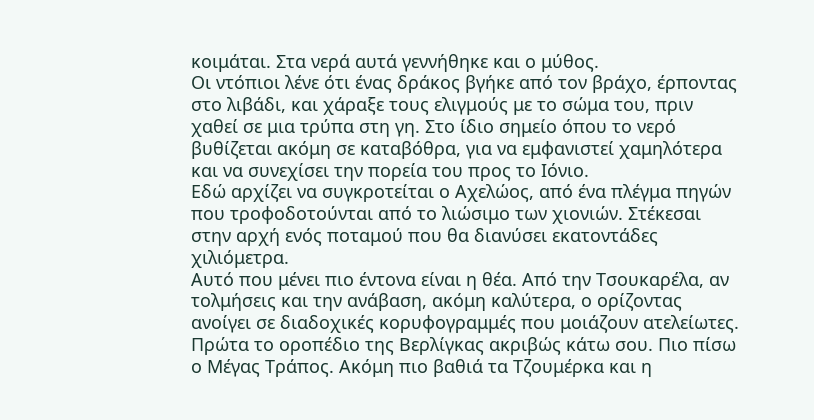κοιμάται. Στα νερά αυτά γεννήθηκε και ο μύθος.
Οι ντόπιοι λένε ότι ένας δράκος βγήκε από τον βράχο, έρποντας στο λιβάδι, και χάραξε τους ελιγμούς με το σώμα του, πριν χαθεί σε μια τρύπα στη γη. Στο ίδιο σημείο όπου το νερό βυθίζεται ακόμη σε καταβόθρα, για να εμφανιστεί χαμηλότερα και να συνεχίσει την πορεία του προς το Ιόνιο.
Εδώ αρχίζει να συγκροτείται ο Αχελώος, από ένα πλέγμα πηγών που τροφοδοτούνται από το λιώσιμο των χιονιών. Στέκεσαι στην αρχή ενός ποταμού που θα διανύσει εκατοντάδες χιλιόμετρα.
Αυτό που μένει πιο έντονα είναι η θέα. Από την Τσουκαρέλα, αν τολμήσεις και την ανάβαση, ακόμη καλύτερα, ο ορίζοντας ανοίγει σε διαδοχικές κορυφογραμμές που μοιάζουν ατελείωτες. Πρώτα το οροπέδιο της Βερλίγκας ακριβώς κάτω σου. Πιο πίσω ο Μέγας Τράπος. Ακόμη πιο βαθιά τα Τζουμέρκα και η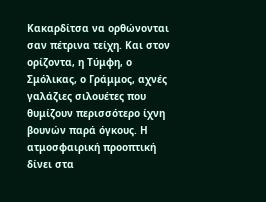Κακαρδίτσα να ορθώνονται σαν πέτρινα τείχη. Και στον ορίζοντα, η Τύμφη, ο Σμόλικας, ο Γράμμος, αχνές γαλάζιες σιλουέτες που θυμίζουν περισσότερο ίχνη βουνών παρά όγκους. Η ατμοσφαιρική προοπτική δίνει στα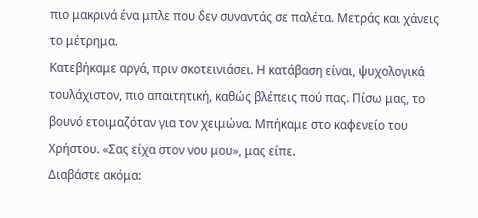πιο μακρινά ένα μπλε που δεν συναντάς σε παλέτα. Μετράς και χάνεις το μέτρημα.
Κατεβήκαμε αργά, πριν σκοτεινιάσει. Η κατάβαση είναι, ψυχολογικά τουλάχιστον, πιο απαιτητική, καθώς βλέπεις πού πας. Πίσω μας, το βουνό ετοιμαζόταν για τον χειμώνα. Μπήκαμε στο καφενείο του Χρήστου. «Σας είχα στον νου μου», μας είπε.
Διαβάστε ακόμα: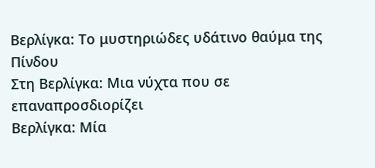Βερλίγκα: Το μυστηριώδες υδάτινο θαύμα της Πίνδου
Στη Βερλίγκα: Μια νύχτα που σε επαναπροσδιορίζει
Βερλίγκα: Μία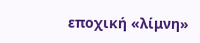εποχική «λίμνη»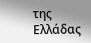της Ελλάδας